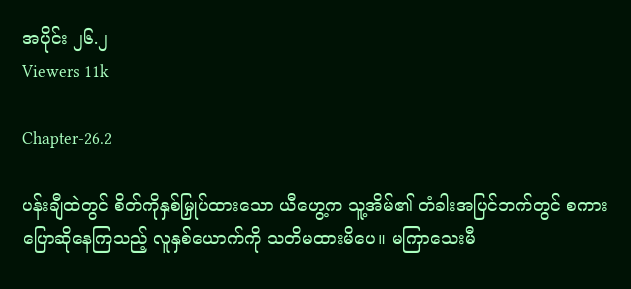အပိုင်း ၂၆.၂
Viewers 11k

Chapter-26.2

ပန်းချီထဲတွင် စိတ်ကိုနှစ်မြှုပ်ထားသော ယီဟွေ့က သူ့အိမ်၏ တံခါးအပြင်ဘက်တွင် စကားပြောဆိုနေကြသည့် လူနှစ်ယောက်ကို သတိမထားမိပေ။ မကြာသေးမီ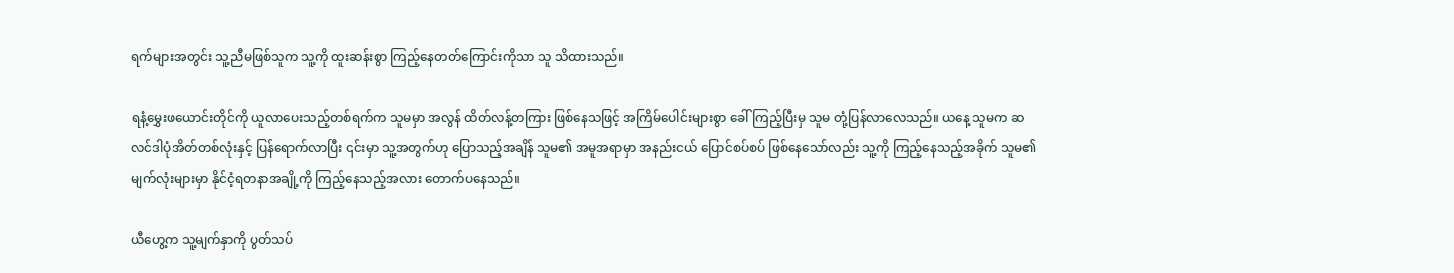ရက်များအတွင်း သူ့ညီမဖြစ်သူက သူ့ကို ထူးဆန်းစွာ ကြည့်နေတတ်ကြောင်းကိုသာ သူ သိထားသည်။

ရနံ့မွှေးဖယောင်းတိုင်ကို ယူလာပေးသည့်တစ်ရက်က သူမမှာ အလွန် ထိတ်လန့်တကြား ဖြစ်နေသဖြင့် အကြိမ်ပေါင်းများစွာ ခေါ်ကြည့်ပြီးမှ သူမ တုံ့ပြန်လာလေသည်။ ယနေ့ သူမက ဆလင်ဒါပုံအိတ်တစ်လုံးနှင့် ပြန်ရောက်လာပြီး ၎င်းမှာ သူ့အတွက်ဟု ပြောသည့်အချိန် သူမ၏ အမူအရာမှာ အနည်းငယ် ပြောင်စပ်စပ် ဖြစ်နေသော်လည်း သူ့ကို ကြည့်နေသည့်အခိုက် သူမ၏ မျက်လုံးများမှာ နိုင်ငံ့ရတနာအချို့ကို ကြည့်နေသည့်အလား တောက်ပနေသည်။

ယီဟွေ့က သူ့မျက်နှာကို ပွတ်သပ်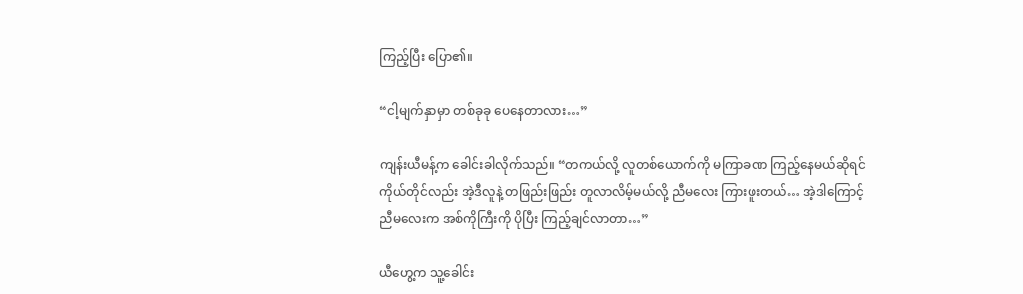ကြည့်ပြီး ပြော၏။

“ငါ့မျက်နှာမှာ တစ်ခုခု ပေနေတာလား…”

ကျန်းယီမန့်က ခေါင်းခါလိုက်သည်။ “တကယ်လို့ လူတစ်ယောက်ကို မကြာခဏ ကြည့်နေမယ်ဆိုရင် ကိုယ်တိုင်လည်း အဲ့ဒီလူနဲ့ တဖြည်းဖြည်း တူလာလိမ့်မယ်လို့ ညီမလေး ကြားဖူးတယ်… အဲ့ဒါကြောင့် ညီမလေးက အစ်ကိုကြီးကို ပိုပြီး ကြည့်ချင်လာတာ…”

ယီဟွေ့က သူ့ခေါင်း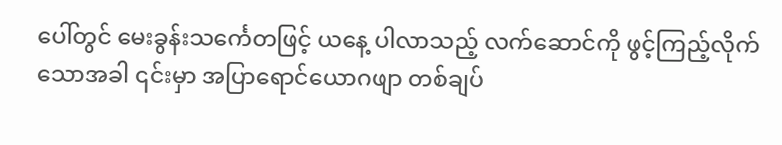ပေါ်တွင် မေးခွန်းသင်္ကေတဖြင့် ယနေ့ ပါလာသည့် လက်ဆောင်ကို ဖွင့်ကြည့်လိုက်သောအခါ ၎င်းမှာ အပြာရောင်ယောဂဖျာ တစ်ချပ်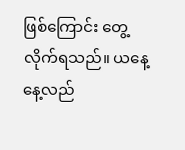ဖြစ်ကြောင်း တွေ့လိုက်ရသည်။ ယနေ့ နေ့လည်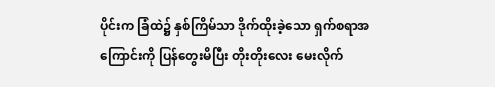ပိုင်းက ခြံထဲ၌ နှစ်ကြိမ်သာ ဒိုက်ထိုးခဲ့သော ရှက်စရာအကြောင်းကို ပြန်တွေးမိပြီး တိုးတိုးလေး မေးလိုက်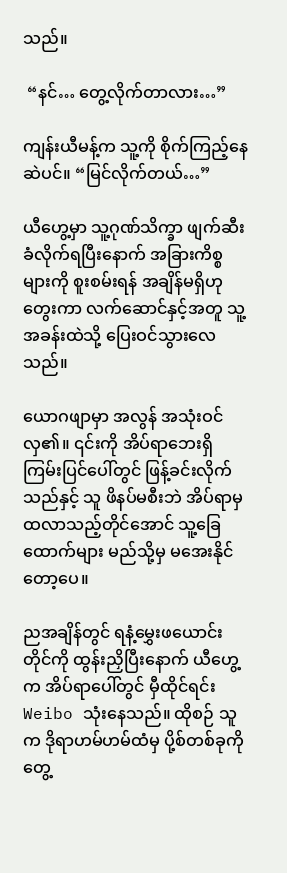သည်။

 “နင်… တွေ့လိုက်တာလား…”

ကျန်းယီမန့်က သူ့ကို စိုက်ကြည့်နေဆဲပင်။ “မြင်လိုက်တယ်…”

ယီဟွေ့မှာ သူ့ဂုဏ်သိက္ခာ ဖျက်ဆီးခံလိုက်ရပြီးနောက် အခြားကိစ္စများကို စူးစမ်းရန် အချိန်မရှိဟု တွေးကာ လက်ဆောင်နှင့်အတူ သူ့အခန်းထဲသို့ ပြေးဝင်သွားလေသည်။

ယောဂဖျာမှာ အလွန် အသုံးဝင်လှ၏။ ၎င်းကို အိပ်ရာဘေးရှိ ကြမ်းပြင်ပေါ်တွင် ဖြန့်ခင်းလိုက်သည်နှင့် သူ ဖိနပ်မစီးဘဲ အိပ်ရာမှ ထလာသည့်တိုင်အောင် သူ့ခြေထောက်များ မည်သို့မှ မအေးနိုင်တော့ပေ။

ညအချိန်တွင် ရနံ့မွှေးဖယောင်းတိုင်ကို ထွန်းညှိပြီးနောက် ယီဟွေ့က အိပ်ရာပေါ်တွင် မှီထိုင်ရင်း Weibo သုံးနေသည်။ ထိုစဉ် သူက ဒိုရာဟမ်ဟမ်ထံမှ ပို့စ်တစ်ခုကို တွေ့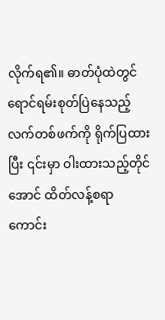လိုက်ရ၏။ ဓာတ်ပုံထဲတွင် ရောင်ရမ်းစုတ်ပြဲနေသည့် လက်တစ်ဖက်ကို ရိုက်ပြထားပြီး ၎င်းမှာ ဝါးထားသည့်တိုင်အောင် ထိတ်လန့်စရာ ကောင်း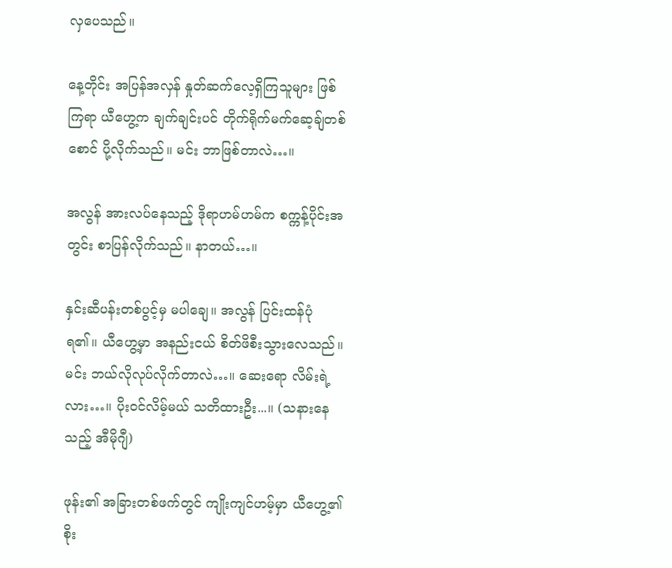လှပေသည်။

နေ့တိုင်း အပြန်အလှန် နှုတ်ဆက်လေ့ရှိကြသူများ ဖြစ်ကြရာ ယီဟွေ့က ချက်ချင်းပင် တိုက်ရိုက်မက်ဆေ့ချ်တစ်စောင် ပို့လိုက်သည်။ မင်း ဘာဖြစ်တာလဲ…။

အလွန် အားလပ်နေသည့် ဒိုရာဟမ်ဟမ်က စက္ကန့်ပိုင်းအတွင်း စာပြန်လိုက်သည်။ နာတယ်…။

နှင်းဆီပန်းတစ်ပွင့်မှ မပါချေ။ အလွန် ပြင်းထန်ပုံ ရ၏။ ယီဟွေ့မှာ အနည်းငယ် စိတ်ဖိစီးသွားလေသည်။ မင်း ဘယ်လိုလုပ်လိုက်တာလဲ…။ ဆေးရော လိမ်းရဲ့လား…။ ပိုးဝင်လိမ့်မယ် သတိထားဦး...။ (သနားနေသည့် အီမိုဂျီ)

ဖုန်း၏ အခြားတစ်ဖက်တွင် ကျိုးကျင်ဟမ့်မှာ ယီဟွေ့၏ စိုး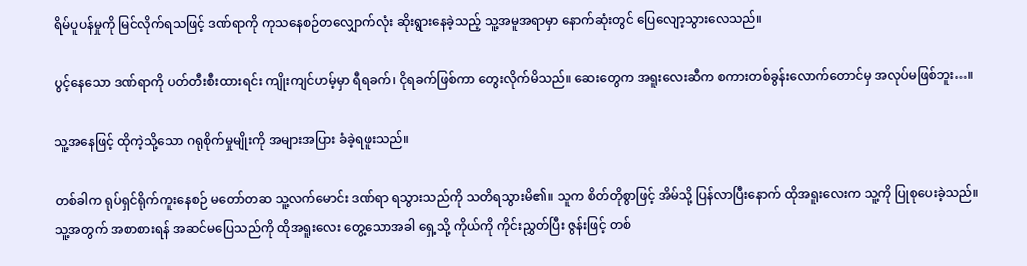ရိမ်ပူပန်မှုကို မြင်လိုက်ရသဖြင့် ဒဏ်ရာကို ကုသနေစဉ်တလျှောက်လုံး ဆိုးရွားနေခဲ့သည့် သူ့အမူအရာမှာ နောက်ဆုံးတွင် ပြေလျော့သွားလေသည်။

ပွင့်နေသော ဒဏ်ရာကို ပတ်တီးစီးထားရင်း ကျိုးကျင်ဟမ့်မှာ ရီရခက်၊ ငိုရခက်ဖြစ်ကာ တွေးလိုက်မိသည်။ ဆေးတွေက အရူးလေးဆီက စကားတစ်ခွန်းလောက်တောင်မှ အလုပ်မဖြစ်ဘူး…။

သူ့အနေဖြင့် ထိုကဲ့သို့သော ဂရုစိုက်မှုမျိုးကို အများအပြား ခံခဲ့ရဖူးသည်။

တစ်ခါက ရုပ်ရှင်ရိုက်ကူးနေစဉ် မတော်တဆ သူ့လက်မောင်း ဒဏ်ရာ ရသွားသည်ကို သတိရသွားမိ၏။ သူက စိတ်တိုစွာဖြင့် အိမ်သို့ ပြန်လာပြီးနောက် ထိုအရူးလေးက သူ့ကို ပြုစုပေးခဲ့သည်။ သူ့အတွက် အစာစားရန် အဆင်မပြေသည်ကို ထိုအရူးလေး တွေ့သောအခါ ရှေ့သို့ ကိုယ်ကို ကိုင်းညွှတ်ပြီး ဇွန်းဖြင့် တစ်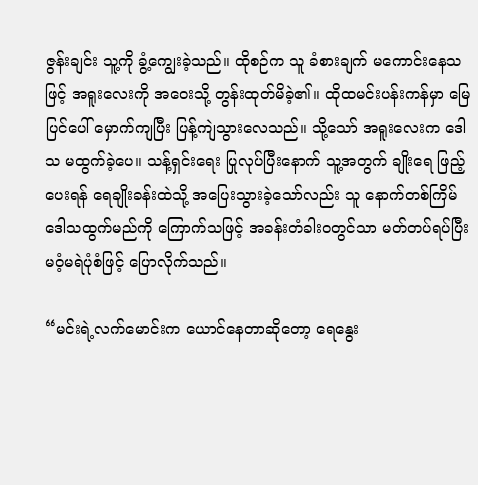ဇွန်းချင်း သူ့ကို ခွံ့ကျွေးခဲ့သည်။ ထိုစဉ်က သူ ခံစားချက် မကောင်းနေသဖြင့် အရူးလေးကို အဝေးသို့ တွန်းထုတ်မိခဲ့၏။ ထိုထမင်းပန်းကန်မှာ မြေပြင်ပေါ် မှောက်ကျပြီး ပြန့်ကျဲသွားလေသည်။ သို့သော် အရူးလေးက ဒေါသ မထွက်ခဲ့ပေ။ သန့်ရှင်းရေး ပြုလုပ်ပြီးနောက် သူ့အတွက် ချိုးရေ ဖြည့်ပေးရန် ရေချိုးခန်းထဲသို့ အပြေးသွားခဲ့သော်လည်း သူ နောက်တစ်ကြိမ် ဒေါသထွက်မည်ကို ကြောက်သဖြင့် အခန်းတံခါးဝတွင်သာ မတ်တပ်ရပ်ပြီး မဝံ့မရဲပုံစံဖြင့် ပြောလိုက်သည်။

“မင်းရဲ့လက်မောင်းက ယောင်နေတာဆိုတော့ ရေနွေး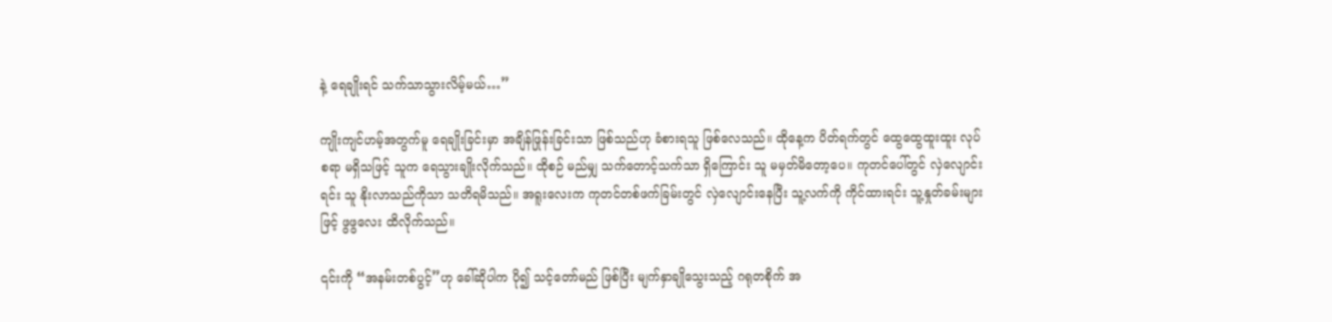နဲ့ ရေချိုးရင် သက်သာသွားလိမ့်မယ်…”

ကျိုးကျင်ဟမ့်အတွက်မူ ရေချိုးခြင်းမှာ အချိန်ဖြုန်းခြင်းသာ ဖြစ်သည်ဟု ခံစားရသူ ဖြစ်လေသည်။ ထိုနေ့က ပိတ်ရက်တွင် ထွေထွေထူးထူး လုပ်စရာ မရှိသဖြင့် သူက ရေသွားချိုးလိုက်သည်။ ထိုစဉ် မည်မျှ သက်တောင့်သက်သာ ရှိကြောင်း သူ မမှတ်မိတော့ပေ။ ကုတင်ပေါ်တွင် လှဲလျောင်းရင်း သူ နိုးလာသည်ကိုသာ သတိရမိသည်။ အရူးလေးက ကုတင်တစ်ဖက်ခြမ်းတွင် လှဲလျောင်းနေပြီး သူ့လက်ကို ကိုင်ထားရင်း သူ့နှုတ်ခမ်းများဖြင့် ဖွဖွလေး ထိလိုက်သည်။

၎င်းကို “အနမ်းတစ်ပွင့်”ဟု ခေါ်ဆိုပါက ပို၍ သင့်တော်မည် ဖြစ်ပြီး မျက်နှာချိုသွေးသည့် ဂရုတစိုက် အ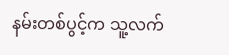နမ်းတစ်ပွင့်က သူ့လက်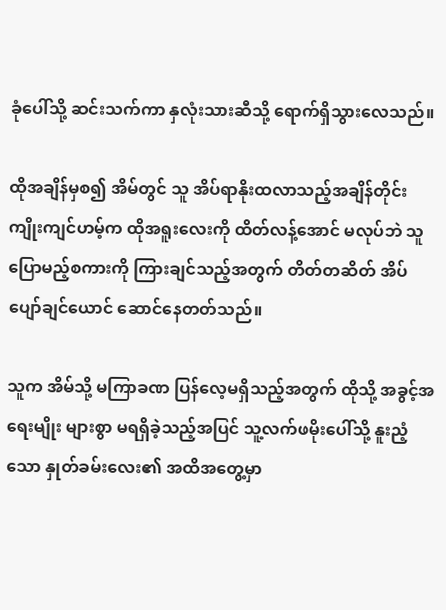ခုံပေါ်သို့ ဆင်းသက်ကာ နှလုံးသားဆီသို့ ရောက်ရှိသွားလေသည်။

ထိုအချိန်မှစ၍ အိမ်တွင် သူ အိပ်ရာနိုးထလာသည့်အချိန်တိုင်း ကျိုးကျင်ဟမ့်က ထိုအရူးလေးကို ထိတ်လန့်အောင် မလုပ်ဘဲ သူ ပြောမည့်စကားကို ကြားချင်သည့်အတွက် တိတ်တဆိတ် အိပ်ပျော်ချင်ယောင် ဆောင်နေတတ်သည်။

သူက အိမ်သို့ မကြာခဏ ပြန်လေ့မရှိသည့်အတွက် ထိုသို့ အခွင့်အရေးမျိုး များစွာ မရရှိခဲ့သည့်အပြင် သူ့လက်ဖမိုးပေါ်သို့ နူးညံ့သော နှုတ်ခမ်းလေး၏ အထိအတွေ့မှာ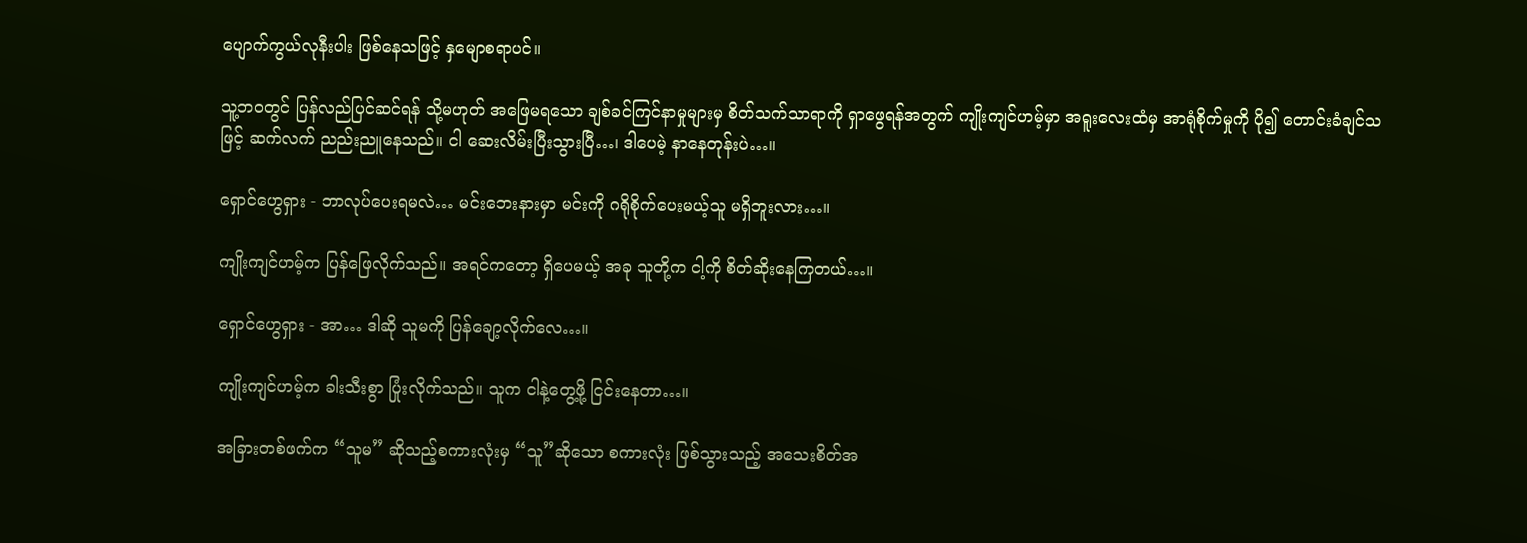ပျောက်ကွယ်လုနီးပါး ဖြစ်နေသဖြင့် နှမျောစရာပင်။

သူ့ဘဝတွင် ပြန်လည်ပြင်ဆင်ရန် သို့မဟုတ် အဖြေမရသော ချစ်ခင်ကြင်နာမှုများမှ စိတ်သက်သာရာကို ရှာဖွေရန်အတွက် ကျိုးကျင်ဟမ့်မှာ အရူးလေးထံမှ အာရုံစိုက်မှုကို ပို၍ တောင်းခံချင်သဖြင့် ဆက်လက် ညည်းညူနေသည်။ ငါ ဆေးလိမ်းပြီးသွားပြီ…၊ ဒါပေမဲ့ နာနေတုန်းပဲ…။

ရှောင်ဟွေရှား - ဘာလုပ်ပေးရမလဲ… မင်းဘေးနားမှာ မင်းကို ဂရိုစိုက်ပေးမယ့်သူ မရှိဘူးလား…။

ကျိုးကျင်ဟမ့်က ပြန်ဖြေလိုက်သည်။ အရင်ကတော့ ရှိပေမယ့် အခု သူတို့က ငါ့ကို စိတ်ဆိုးနေကြတယ်…။

ရှောင်ဟွေရှား - အာ… ဒါဆို သူမကို ပြန်ချော့လိုက်လေ…။

ကျိုးကျင်ဟမ့်က ခါးသီးစွာ ပြုံးလိုက်သည်။ သူက ငါနဲ့တွေ့ဖို့ ငြင်းနေတာ…။

အခြားတစ်ဖက်က “သူမ” ဆိုသည့်စကားလုံးမှ “သူ”ဆိုသော စကားလုံး ဖြစ်သွားသည့် အသေးစိတ်အ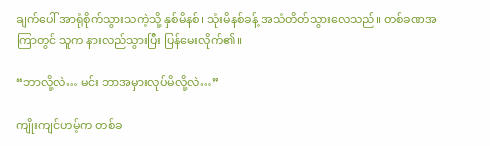ချက်ပေါ် အာရုံစိုက်သွားသကဲ့သို့ နှစ်မိနစ်၊ သုံးမိနစ်ခန့် အသံတိတ်သွားလေသည်။ တစ်ခဏအကြာတွင် သူက နားလည်သွားပြီး ပြန်မေးလိုက်၏။

“ဘာလို့လဲ… မင်း ဘာအမှားလုပ်မိလို့လဲ…”

ကျိုးကျင်ဟမ့်က တစ်ခ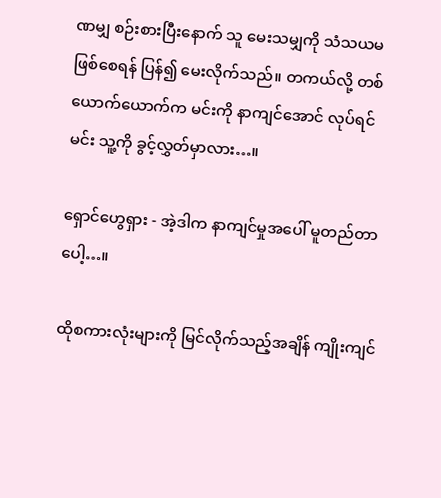ဏမျှ စဉ်းစားပြီးနောက် သူ မေးသမျှကို သံသယမဖြစ်စေရန် ပြန်၍ မေးလိုက်သည်။ တကယ်လို့ တစ်ယောက်ယောက်က မင်းကို နာကျင်အောင် လုပ်ရင် မင်း သူ့ကို ခွင့်လွှတ်မှာလား…။

ရှောင်ဟွေရှား - အဲ့ဒါက နာကျင်မှုအပေါ် မူတည်တာပေါ့…။

ထိုစကားလုံးများကို မြင်လိုက်သည့်အချိန် ကျိုးကျင်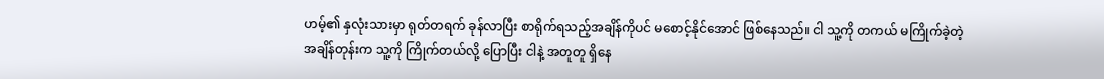ဟမ့်၏ နှလုံးသားမှာ ရုတ်တရက် ခုန်လာပြီး စာရိုက်ရသည့်အချိန်ကိုပင် မစောင့်နိုင်အောင် ဖြစ်နေသည်။ ငါ သူ့ကို တကယ် မကြိုက်ခဲ့တဲ့ အချိန်တုန်းက သူ့ကို ကြိုက်တယ်လို့ ပြောပြီး ငါနဲ့ အတူတူ ရှိနေ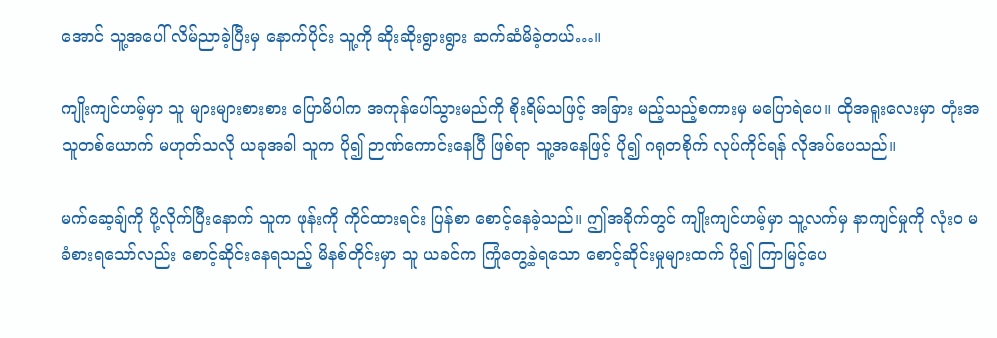အောင် သူ့အပေါ် လိမ်ညာခဲ့ပြီးမှ နောက်ပိုင်း သူ့ကို ဆိုးဆိုးရွားရွား ဆက်ဆံမိခဲ့တယ်…။

ကျိုးကျင်ဟမ့်မှာ သူ များများစားစား ပြောမိပါက အကုန်ပေါ်သွားမည်ကို စိုးရိမ်သဖြင့် အခြား မည့်သည့်စကားမှ မပြောရဲပေ။ ထိုအရူးလေးမှာ တုံးအသူတစ်ယောက် မဟုတ်သလို ယခုအခါ သူက ပို၍ ဉာဏ်ကောင်းနေပြီ ဖြစ်ရာ သူ့အနေဖြင့် ပို၍ ဂရုတစိုက် လုပ်ကိုင်ရန် လိုအပ်ပေသည်။

မက်ဆေ့ချ်ကို ပို့လိုက်ပြီးနောက် သူက ဖုန်းကို ကိုင်ထားရင်း ပြန်စာ စောင့်နေခဲ့သည်။ ဤအခိုက်တွင် ကျိုးကျင်ဟမ့်မှာ သူ့လက်မှ နာကျင်မှုကို လုံးဝ မခံစားရသော်လည်း စောင့်ဆိုင်းနေရသည့် မိနစ်တိုင်းမှာ သူ ယခင်က ကြုံတွေ့ခဲ့ရသော စောင့်ဆိုင်းမှုများထက် ပို၍ ကြာမြင့်ပေ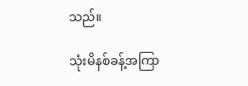သည်။

သုံးမိနစ်ခန့်အကြာ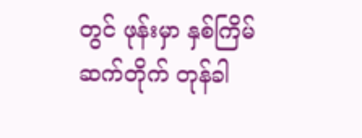တွင် ဖုန်းမှာ နှစ်ကြိမ်ဆက်တိုက် တုန်ခါ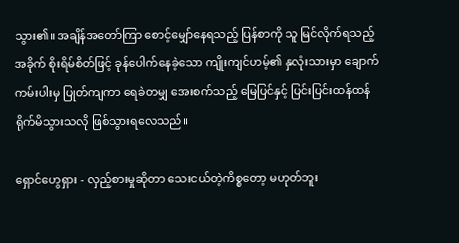သွား၏။ အချိန်အတော်ကြာ စောင့်မျှော်နေရသည့် ပြန်စာကို သူ မြင်လိုက်ရသည့်အခိုက် စိုးရိမ်စိတ်ဖြင့် ခုန်ပေါက်နေခဲ့သော ကျိုးကျင်ဟမ့်၏ နှလုံးသားမှာ ချောက်ကမ်းပါးမှ ပြုတ်ကျကာ ရေခဲတမျှ အေးစက်သည့် မြေပြင်နှင့် ပြင်းပြင်းထန်ထန် ရိုက်မိသွားသလို ဖြစ်သွားရလေသည်။

ရှောင်ဟွေရှား - လှည့်စားမှုဆိုတာ သေးငယ်တဲ့ကိစ္စတော့ မဟုတ်ဘူး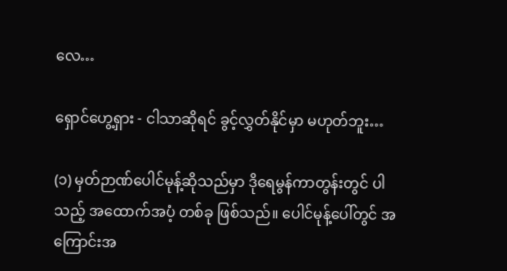လေ…

ရှောင်ဟွေ့ရှား - ငါသာဆိုရင် ခွင့်လွှတ်နိုင်မှာ မဟုတ်ဘူး…

(၁) မှတ်ဉာဏ်ပေါင်မုန့်ဆိုသည်မှာ ဒိုရေမွန်ကာတွန်းတွင် ပါသည့် အထောက်အပံ့ တစ်ခု ဖြစ်သည်။ ပေါင်မုန့်ပေါ်တွင် အကြောင်းအ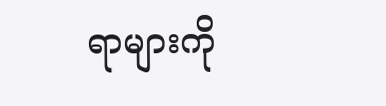ရာများကို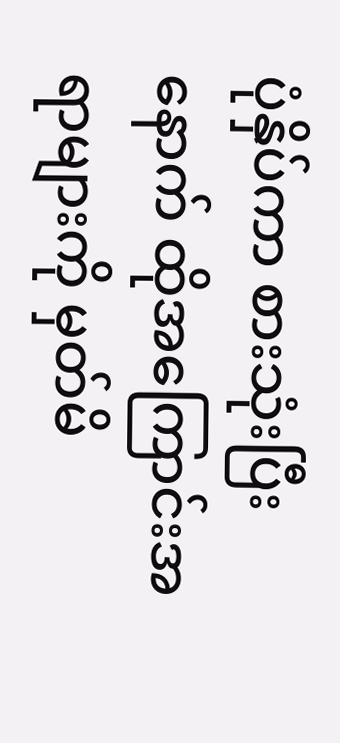ပုံနှိပ်ကာ စားသုံးပြီးနောက် ထိုအကြောင်းအရာများကို မှတ်မိ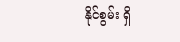နိုင်စွမ်း ရှိ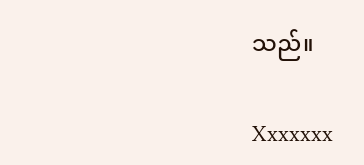သည်။

Xxxxxxx